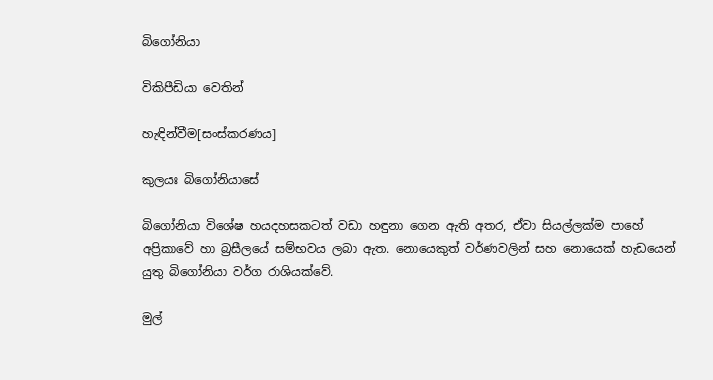බිගෝනියා

විකිපීඩියා වෙතින්

හැඳින්වීම[සංස්කරණය]

කුලයඃ බිගෝනියාසේ

බිගෝනියා විශේෂ හයදහසකටත් වඩා හඳුනා ගෙන ඇති අතර, ඒවා සියල්ලක්ම පා‍හේ අප්‍රිකාවේ හා බ්‍රසීලයේ සම්භවය ලබා ඇත. නොයෙකුත් වර්ණවලින් සහ නොයෙක් හැඩයෙන් යුතු බිගෝනියා වර්ග රාශියක්වේ.

මුල්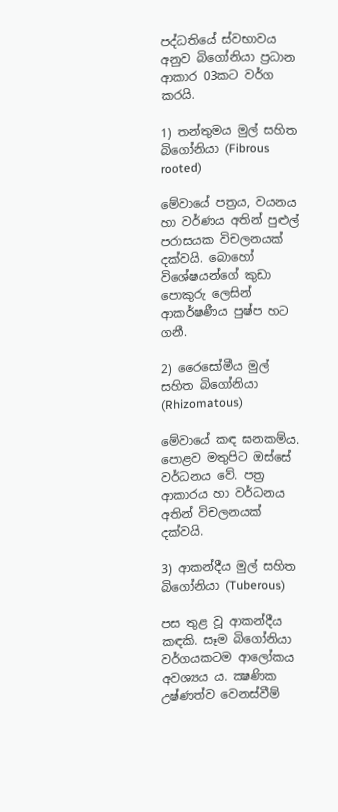පද්ධතියේ ස්වභාවය අනුව බිගෝනියා ප්‍රධාන ආකාර 03කට වර්ග කරයි.

1) තන්තුමය මුල් සහිත බිගෝනියා (Fibrous rooted)

මේවායේ පත්‍රය, වයනය හා වර්ණය අතින් පුළුල් පරාසයක විචලනයක් දක්වයි. බොහෝ විශේෂයන්ගේ කුඩා පොකුරු ලෙසින් ආකර්ෂණීය පුෂ්ප හට ගනී.

2) රෛසෝමීය මුල් සහිත බිගෝනියා (Rhizomatous)

මේවායේ කඳ ඝනකම්ය. පොළව මතුපිට ඔස්සේ වර්ධනය වේ. පත්‍ර ආකාරය හා වර්ධනය අතින් විචලනයක් දක්වයි.

3) ආකන්දීය මුල් සහිත බිගෝනියා (Tuberous)

පස තුළ වූ ආකන්දීය කඳකි. සෑම බිගෝනියා වර්ගයකටම ආලෝකය අවශ්‍යය ය. ක්‍ෂණික උෂ්ණත්ව වෙනස්වීම්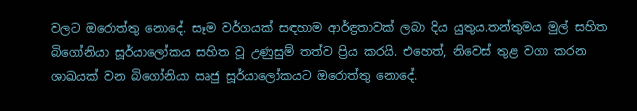වලට ඔරොත්තු නොදේ. සෑම වර්ගයක් සඳහාම ආර්ඳ්‍රතාවක් ලබා දිය යුතුය.තන්තුමය මුල් සහිත බිගෝනියා සූර්යාලෝකය සහිත වූ උණුසුම් තත්ව ප්‍රිය කරයි. එහෙත්, නිවෙස් තුළ වගා කරන ශාඛයක් වන බිගෝනියා ඍජු සූර්යාලෝකයට ඔරොත්තු නොදේ.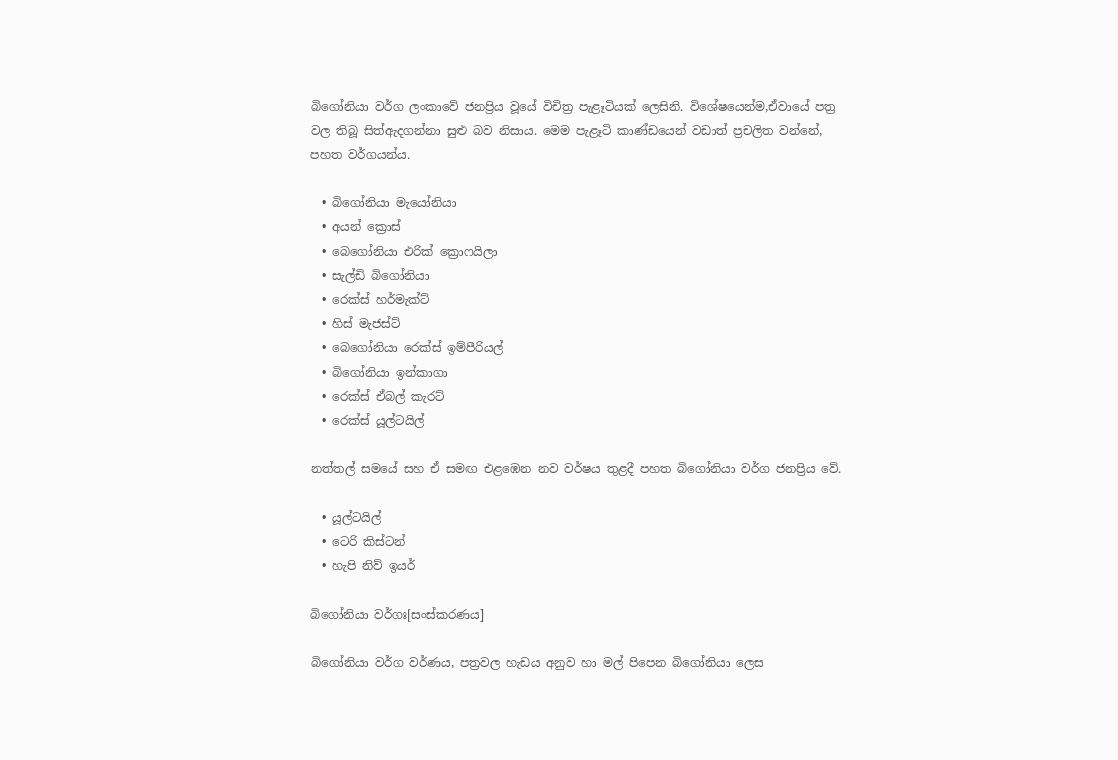බිගෝනියා වර්ග ලංකාවේ ජනප්‍රිය වූයේ විචිත්‍ර පැළෑටියක් ලෙසිනි. විශේෂයෙන්ම,ඒවායේ පත්‍ර වල තිබූ සිත්ඇදගන්නා සුළු බව නිසාය. මෙම පැළෑටි කාණ්ඩයෙන් වඩාත් ප්‍රචලිත වන්නේ, පහත වර්ගයන්ය.

  • බිගෝනියා මැයෝනියා
  • අයන් ක්‍රොස්
  • බෙගෝනියා එරික් ක්‍රොෆයිලා
  • සැල්ඩි බිගෝනියා
  • රෙක්ස් හර්මැක්ට්
  • හිස් මැජස්ට්
  • බෙගෝනියා රෙක්ස් ඉම්පීරියල්
  • බිගෝනියා ඉන්කාගා
  • රෙක්ස් ඒබල් කැරට්
  • රෙක්ස් යූල්ටයිල්

නත්තල් සමයේ සහ ඒ සමඟ එළඹෙන නව වර්ෂය තුළදී පහත බිගෝනියා වර්ග ජනප්‍රිය වේ.

  • යූල්ටයිල්
  • ටෙරි කිස්ටන්
  • හැපි නිව් ඉයර්

බිගෝනියා වර්ගඃ[සංස්කරණය]

බිගෝනියා වර්ග වර්ණය, පත්‍රවල හැඩය අනුව හා මල් පිපෙන බිගෝනියා ලෙස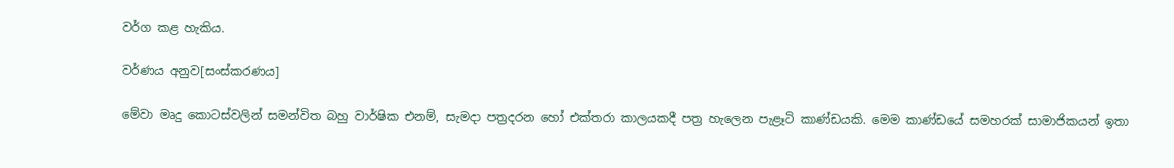වර්ග කළ හැකිය.

වර්ණය අනුව[සංස්කරණය]

මේවා මෘදු කොටස්වලින් සමන්විත බහු වාර්ෂික එනම්, සැමදා පත්‍රදරන හෝ එක්තරා කාලයකදී පත්‍ර හැලෙන පැළෑටි කාණ්ඩයකි. මෙම කාණ්ඩයේ සමහරක් සාමාජිකයන් ඉතා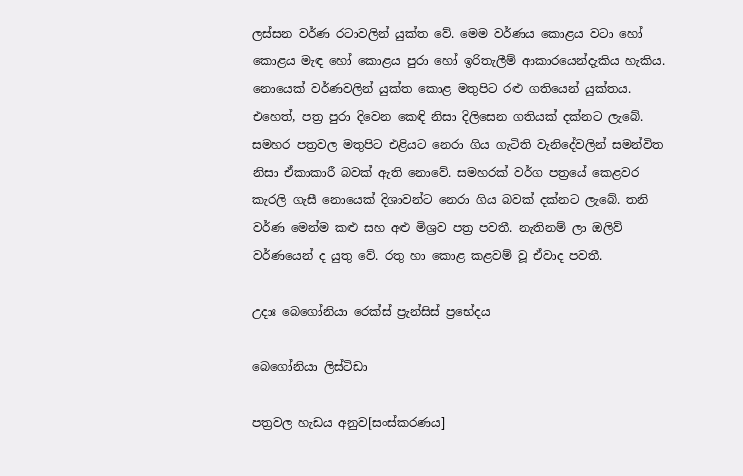ලස්සන වර්ණ රටාවලින් යුක්ත වේ. මෙම වර්ණය කොළය වටා හෝ කොළය මැඳ හෝ කොළය පුරා හෝ ඉරිතැලීම් ආකාරයෙන්දැකිය හැකිය. නොයෙක් වර්ණවලින් යුක්ත කොළ මතුපිට රළු ගතියෙන් යුක්තය. එහෙත්, පත්‍ර පුරා දිවෙන කෙඳි නිසා දිලිසෙන ගතියක් දක්නට ලැබේ. සමහර පත්‍රවල මතුපිට එළියට නෙරා ගිය ගැටිති වැනිදේවලින් සමන්විත නිසා ඒකාකාරී බවක් ඇති නොවේ. සමහරක් වර්ග පත්‍රයේ කෙළවර කැරලි ගැසී නොයෙක් දිශාවන්ට නෙරා ගිය බවක් දක්නට ලැබේ. තනි වර්ණ මෙන්ම කළු සහ අළු මිශ්‍රව පත්‍ර පවතී. නැතිනම් ලා ඔලිව් වර්ණයෙන් ද යුතු වේ. රතු හා කොළ කළවම් වූ ඒවාද පවතී.

උදාඃ බෙගෝනියා රෙක්ස් ප්‍රැන්සිස් ප්‍රභේදය

බෙගෝනියා ලිස්ටිඩා

පත්‍රවල හැඩය අනුව[සංස්කරණය]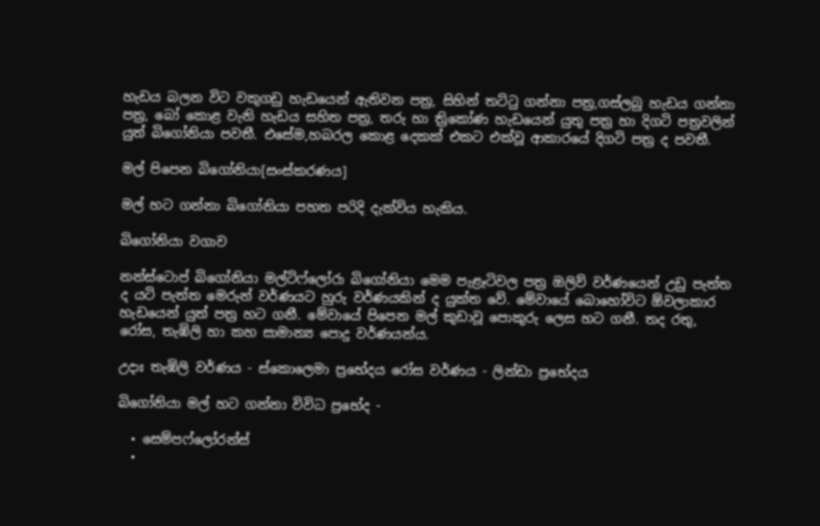හැඩය බලන විට වකුගඩු හැඩයෙන් ඇතිවන පත්‍ර, සිහින් තට්ටු ගන්නා පත්‍ර,ගස්ලබු හැඩය ගන්නා පත්‍ර, බෝ කොළ වැනි හැඩය සහිත පත්‍ර, තරු හා ත්‍රිකෝණ හැඩයෙන් යුතු පත්‍ර හා දිගටි පත්‍රවලින් යුත් බිගෝනියා පවතී. එසේම,හබරල කොළ දෙකක් එකට එක්වූ ආකාරයේ දිගටි පත්‍ර ද පවතී.

මල් පිපෙන බිගෝනියා[සංස්කරණය]

මල් හට ගන්නා බිගෝනියා පහත පරිදි දැක්විය හැකිය.

බිගෝනියා වගාව

නන්ස්ටොප් බිගෝනියා මල්ටිෆ්ලෝරා බිගෝනියා මෙම පැළෑටිවල පත්‍ර ඔලිව් වර්ණයෙන් උඩු පැත්ත ද යටි පැත්ත මෙරුන් වර්ණයට හුරු වර්ණයකින් ද යුක්ත වේ. මේවායේ බොහෝවිට ඕවලාකාර හැඩයෙන් යුත් පත්‍ර හට ගනී. මේවායේ පිපෙන මල් කුඩාවූ පොකුරු ලෙස හට ගනී. තද රතු, රෝස, තැඹිලි හා කහ සාමාන්‍ය පොදු වර්ණයන්ය.

උදාඃ තැඹිලි වර්ණය - ස්කොලෙමා ප්‍රභේදය රෝස වර්ණය - ලින්ඩා ප්‍රභේදය

බිගෝනියා මල් හට ගන්නා විවිධ ප්‍රභේද -

  • සෙම්පෆ්ලෝරන්ස්
  •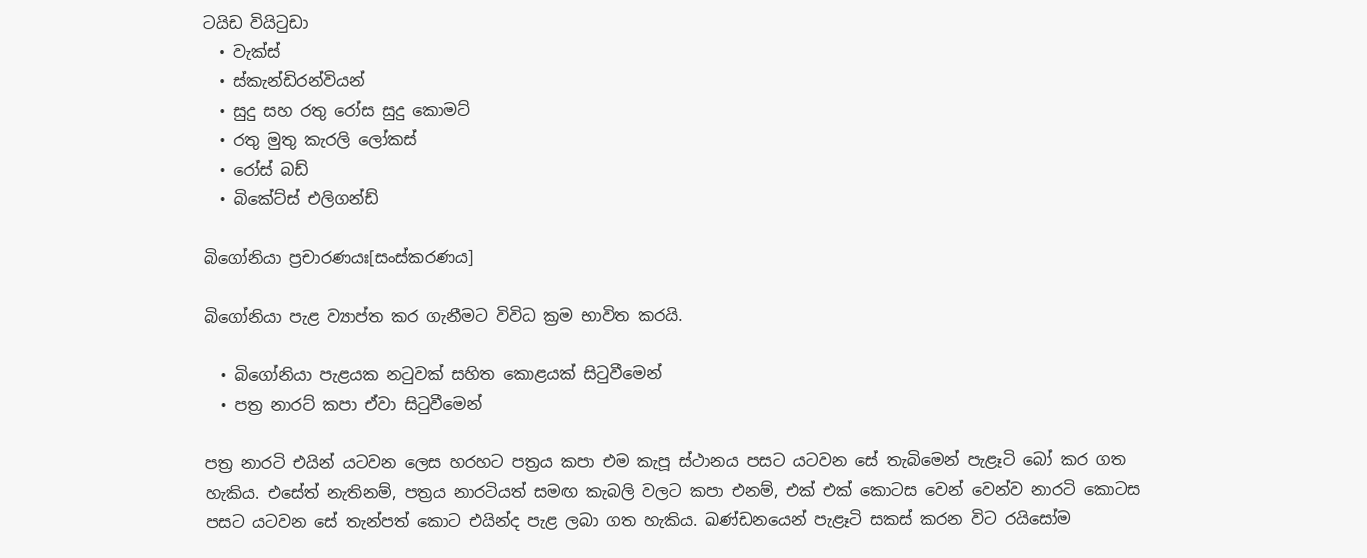ටයිඩ වියිටුඩා
  • වැක්ස්
  • ස්කැන්ඩිරන්වියන්
  • සුදු සහ රතු රෝස සුදු කොමට්
  • රතු මුතු කැරලි ලෝකස්
  • රෝස් බඩ්
  • බිකේට්ස් එලිගන්ඩ්

බිගෝනියා ප්‍රචාරණයඃ[සංස්කරණය]

බිගෝනියා පැළ ව්‍යාප්ත කර ගැනීමට විවිධ ක්‍රම භාවිත කරයි.

  • බිගෝනියා පැළයක නටුවක් සහිත කොළයක් සිටුවීමෙන්
  • පත්‍ර නාරට් කපා ඒවා සිටුවීමෙන්

පත්‍ර නාරටි එයින් යටවන ලෙස හරහට පත්‍රය කපා එම කැපූ ස්ථානය පසට යටවන සේ තැබිමෙන් පැළෑටි බෝ කර ගත හැකිය. එසේත් නැතිනම්, පත්‍රය නාරටියත් සමඟ කැබලි වලට කපා එනම්, එක් එක් කොටස වෙන් වෙන්ව නාරටි කොටස පසට යටවන සේ තැන්පත් කොට එයින්ද පැළ ලබා ගත හැකිය. ඛණ්ඩනයෙන් පැළෑටි සකස් කරන විට රයිසෝම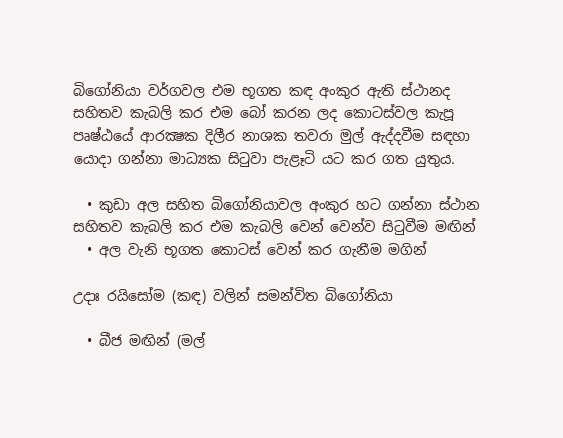බිගෝනියා වර්ගවල එම භූගත කඳ අංකුර ඇති ස්ථානද සහිතව කැබලි කර එම බෝ කරන ලද කොටස්වල කැපූ පෘෂ්ඨයේ ආරක්‍ෂක දිලීර නාශක තවරා මුල් ඇද්දවීම සඳහා යොදා ගන්නා මාධ්‍යක සිටුවා පැළෑටි යට කර ගත යුතුය.

  • කුඩා අල සහිත බිගෝනියාවල අංකුර හට ගන්නා ස්ථාන සහිතව කැබලි කර එම කැබලි වෙන් වෙන්ව සිටුවීම මඟින්
  • අල වැනි භූගත කොටස් වෙන් කර ගැනීම මගින්

උදාඃ රයිසෝම (කඳ) වලින් සමන්විත බිගෝනියා

  • බීජ මඟින් (මල්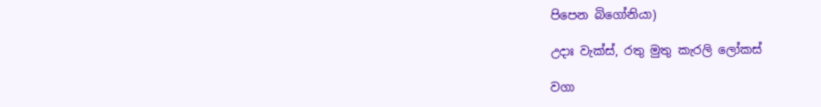පිපෙන බිගෝනියා)

උදාඃ වැක්ස්, රතු මුතු කැරලි ලෝකස්

වගා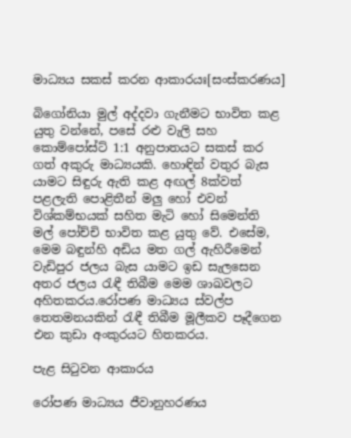මාධ්‍යය සකස් කරන ආකාරයඃ[සංස්කරණය]

බිගෝනියා මුල් අද්දවා ගැනීමට භාවිත කළ යුතු වන්නේ, පසේ රළු වැලි සහ කොම්පෝස්ට් 1:1 අනුපාතයට සකස් කර ගත් අකුරු මාධ්‍යයකි. හොඳින් වතුර බැස යාමට සිඳුරු ඇති කළ අඟල් 8ක්වත් පළලැති පොළිතීන් මලු හෝ එවන් විශ්කම්භයක් සහිත මැටි හෝ සිමෙන්ති මල් පෝච්චි භාවිත කළ යුතු වේ. එසේම, මෙම බඳුන්හි අඩිය මත ගල් ඇහිරීමෙන් වැඩිපුර ජලය බැස යාමට ඉඩ සැලසෙන අතර ජලය රැඳී තිබීම මෙම ශාඛවලට අහිතකරය.රෝපණ මාධ්‍යය ස්වල්ප තෙතමනයකින් රැඳී තිබීම මූලීකව පෑදීගෙන එන කුඩා අංකුරයට හිතකරය.

පැළ සිටුවන ආකාරය‍‍‍‍‍‍‍‍‍

රෝපණ මාධ්‍යය ජීවානුහරණය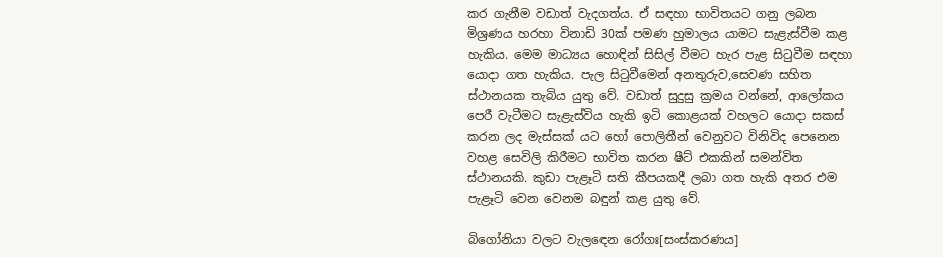කර ගැනීම වඩාත් වැදගත්ය. ඒ සඳහා භාවිතයට ගනු ලබන මිශ්‍රණය හරහා විනාඩි 30ක් පමණ හුමාලය යාමට සැළැස්වීම කළ හැකිය. මෙම මාධ්‍යය හොඳින් සිසිල් වීමට හැර පැළ සිටුවීම සඳහා යොදා ගත හැකිය. පැල සිටුවීමෙන් අනතුරුව,සෙවණ සහිත ස්ථානයක තැබිය යුතු වේ. වඩාත් සුදුසු ක්‍රමය වන්නේ, ආලෝකය පෙරී වැටීමට සැළැස්විය හැකි ඉටි කොළයක් වහලට යොදා සකස් කරන ලද මැස්සක් යට හෝ පොලිතීන් වෙනුවට විනිවිද පෙනෙන වහළ සෙවිලි කිරීමට භාවිත කරන ෂීට් එකකින් සමන්විත ස්ථානයකි. කුඩා පැළෑටි සති කීපයකදී ලබා ගත හැකි අතර එම පැළෑටි වෙන වෙනම බඳුන් කළ යුතු වේ.

බිගෝනියා වලට වැලඳෙන රෝගඃ[සංස්කරණය]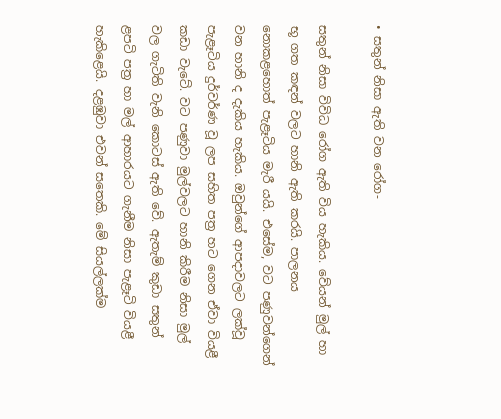• සතුන් නිසා ඇති වන රෝග-

සතුන් නිසා විවිධ රෝග ඇති විය හැකිය. වේයන් මුල් හා භූ ගත කඳන් වලට හානි ඇති කරයි. පාලනය නොකළහොත් පැළෑටිය මැරී යයි. එසේම, වට පණුවන්ගෙන් වන හානි ද දැකිය හැකිය. ඔවුන්ගේ ආපදාවලට ලක්වූ පැළෑටිය දුර්වර්ණ වූ ලප සහිත පත්‍ර හට ගෙන ඒවා වියළී කඩා වැටේ. වට පණුවා මුල්වලට හානි කිරීම නිසා මුල් වල ගැටිති වැනි කොටස් ඇති වේ. ඇතැම් කුඩා සතුන් ළපටි පත්‍ර හා මල් ආහාරයට ගැනීම නිසා පැළෑටි වියළී හැකිළෙයි. දළඹුවා එවන් සතෙකි. මේ සියල්ලක්ම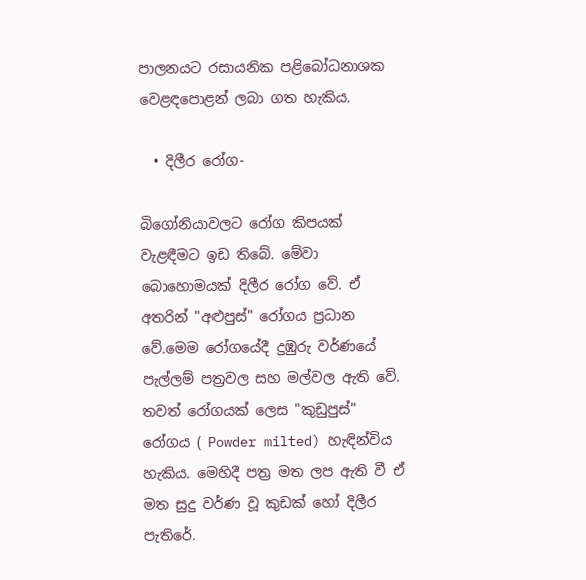පාලනයට රසායනික පළිබෝධනාශක වෙළඳපොළන් ලබා ගත හැකිය.

  • දිලීර රෝග-

බිගෝනියාවලට රෝග කිපයක් වැළඳීමට ඉඩ තිබේ. මේවා බොහොමයක් දිලීර රෝග වේ. ඒ අතරින් "අළුපුස්" රෝගය ප්‍රධාන වේ.මෙම රෝගයේදී දුඹුරු වර්ණයේ පැල්ලම් පත්‍රවල සහ මල්වල ඇති වේ. තවත් රෝගයක් ලෙස "කුඩුපුස්" රෝගය ( Powder milted) හැඳින්විය හැකිය. මෙහිදී පත්‍ර මත ලප ඇති වී ඒ මත සුදු වර්ණ වූ කුඩක් හෝ දිලීර පැතිරේ.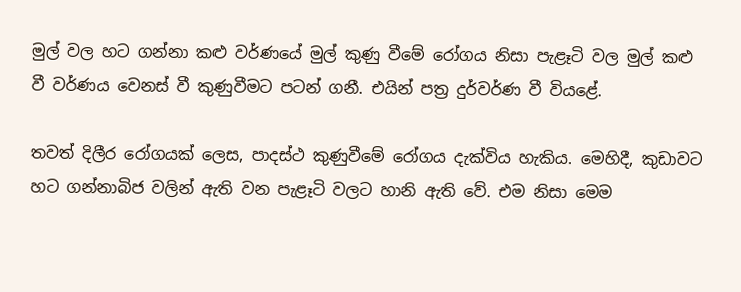මුල් වල හට ගන්නා කළු වර්ණයේ මුල් කුණු වීමේ රෝගය නිසා පැළෑටි වල මුල් කළු වී වර්ණය වෙනස් වී කුණුවීමට පටන් ගනී. එයින් පත්‍ර දුර්වර්ණ වී වියළේ.

තවත් දිලීර රෝගයක් ලෙස, පාදස්ථ කුණුවීමේ රෝගය දැක්විය හැකිය. මෙහිදී, කුඩාවට හට ගන්නාබිජ වලින් ඇති වන පැළෑටි වලට හානි ඇති වේ. එම නිසා මෙම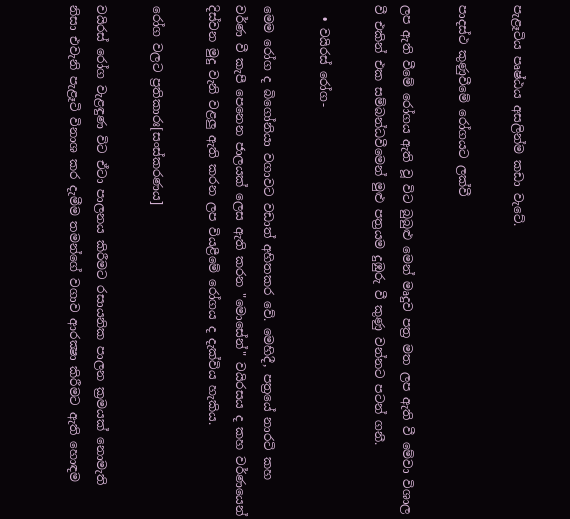පැළෑටිය පෘෂ්ඨය අසලින්ම කඩා වැටේ.

පාදස්ථ කුණුවීමේ රෝගයට ලක්වී

ලප ඇති වීමේ රෝගය ඇති වූ විට බුබුළු මෙන් මෘදුව පත්‍ර මත ලප ඇති වී මේවා විශාල වී එකින් එක සම්බන්ධවීමෙන් මුළු පත්‍රයම දුඹුරු වී කුණු වන්නට පටන් ගනී.

  • වයිරස් රෝග-

මෙම රෝග ද බිගෝනියා වගාවට වඩාත් අහිතකර වේ. මෙහිදී, පත්‍රයේ නාරටි කහ වර්ණ වී කැපී පෙනෙන ජාලයක් ලෙස ඇති කරන "මොසේන්" වයිරසය ද කහ වර්ණයෙන් දිස්වන මුදු වැනි වළලු ඇති කරන ලප වියළීමේ රෝගය ද දැක්විය හැකිය.

රෝග වලට ප්‍රතිකාරඃ[සංස්කරණය]

වයිරස් රෝග වැළඳුණ විට ඒටා පාලනය කිරීමට රසායනික පාලන ක්‍රමයක් නොමැති නිසා එවැනි පැළෑටි විනාශ කර දැමීම තමන්ගේ වගාව ආරක්‍ෂා කිරීමට ඇති හොඳම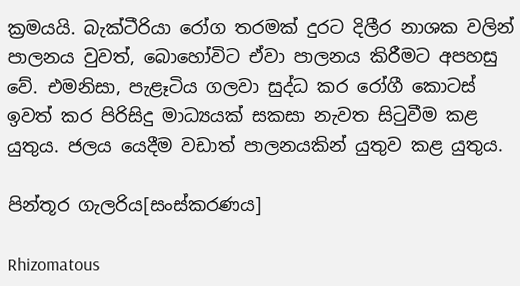ක්‍රමයයි. බැක්ටීරියා රෝග තරමක් දුරට දිලීර නාශක වලින් පාලනය වුවත්, බොහෝවිට ඒවා පාලනය කිරීමට අපහසු වේ. එමනිසා, පැළෑටිය ගලවා සුද්ධ කර රෝගී කොටස් ඉවත් කර පිරිසිදු මාධ්‍යයක් සකසා නැවත සිටුවීම කළ යුතුය. ජලය යෙදීම වඩාත් පාලනයකින් යුතුව කළ යුතුය.

පින්තූර ගැලරිය[සංස්කරණය]

Rhizomatous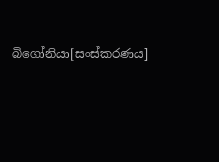බිගෝනියා[සංස්කරණය]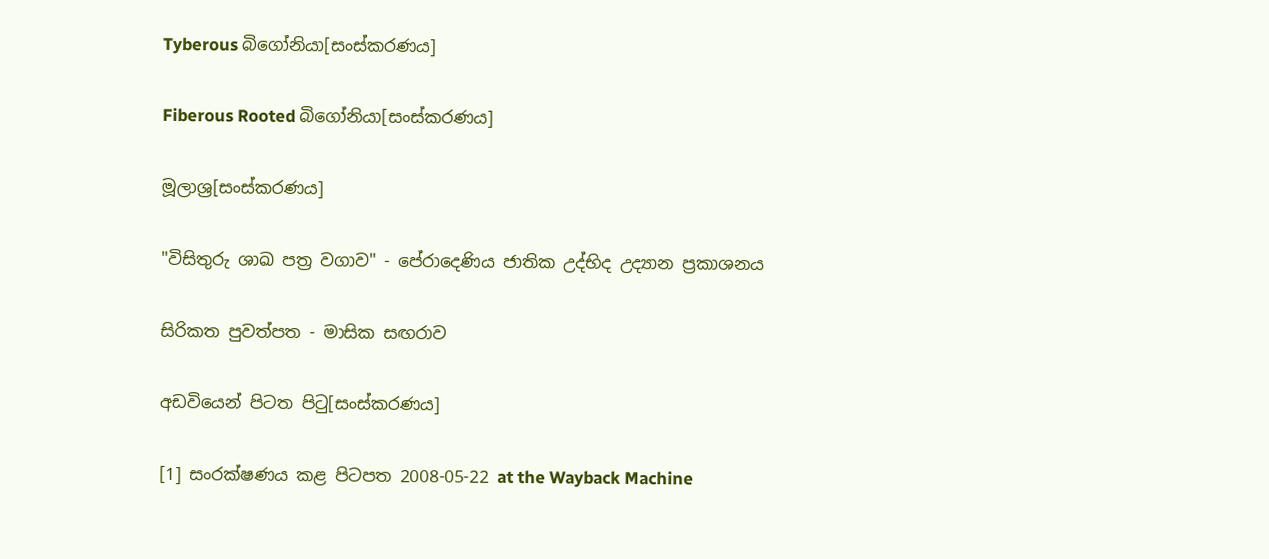Tyberous බිගෝනියා[සංස්කරණය]

Fiberous Rooted බිගෝනියා[සංස්කරණය]

මූලාශ්‍ර[සංස්කරණය]

"විසිතුරු ශාඛ පත්‍ර වගාව" - පේරාදෙණිය ජාතික උද්භිද උද්‍යාන ප්‍රකාශනය

සිරිකත පුවත්පත - මාසික සඟරාව

අඩවියෙන් පිටත පිටු[සංස්කරණය]

[1] සංරක්ෂණය කළ පිටපත 2008-05-22 at the Wayback Machine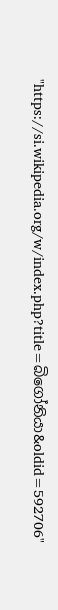"https://si.wikipedia.org/w/index.php?title=බිගෝනියා&oldid=592706"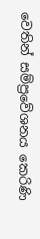වෙතින් සම්ප්‍රවේශනය කෙරිණි